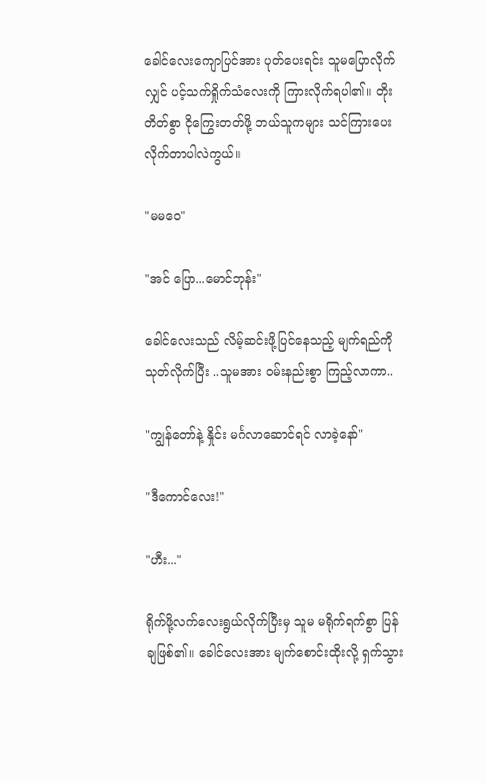ခေါင်လေးကျောပြင်အား ပုတ်ပေးရင်း သူမပြောလိုက်လျှင် ပင့်သက်ရှိုက်သံလေးကို ကြားလိုက်ရပါ၏။ တိုးတိတ်စွာ ငိုကြွေးတတ်ဖို့ ဘယ်သူကများ သင်ကြားပေးလိုက်တာပါလဲကွယ်။

"မမဝေ"

"အင် ပြော...မောင်ဘုန်း"

ခေါင်လေးသည် လိမ့်ဆင်းဖို့ပြင်နေသည့် မျက်ရည်ကို သုတ်လိုက်ပြီး ..သူမအား ဝမ်းနည်းစွာ ကြည့်လာကာ..

"ကျွန်တော်နဲ့ နှိုင်း မင်္ဂလာဆောင်ရင် လာခဲ့နော်"

"ဒီကောင်လေး!"

"ဟီး..."

ရိုက်ဖို့လက်လေးရွယ်လိုက်ပြီးမှ သူမ မရိုက်ရက်စွာ ပြန်ချဖြစ်၏။ ခေါင်လေးအား မျက်စောင်းထိုးလို့ ရှက်သွား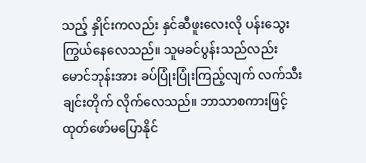သည့် နှိုင်းကလည်း နှင်ဆီဖူးလေးလို ပန်းသွေးကြွယ်နေလေသည်။ သူမခင်ပွန်းသည်လည်း
မောင်ဘုန်းအား ခပ်ပြုံးပြုံးကြည့်လျက် လက်သီးချင်းတိုက် လိုက်လေသည်။ ဘာသာစကားဖြင့်ထုတ်ဖော်မပြောနိုင်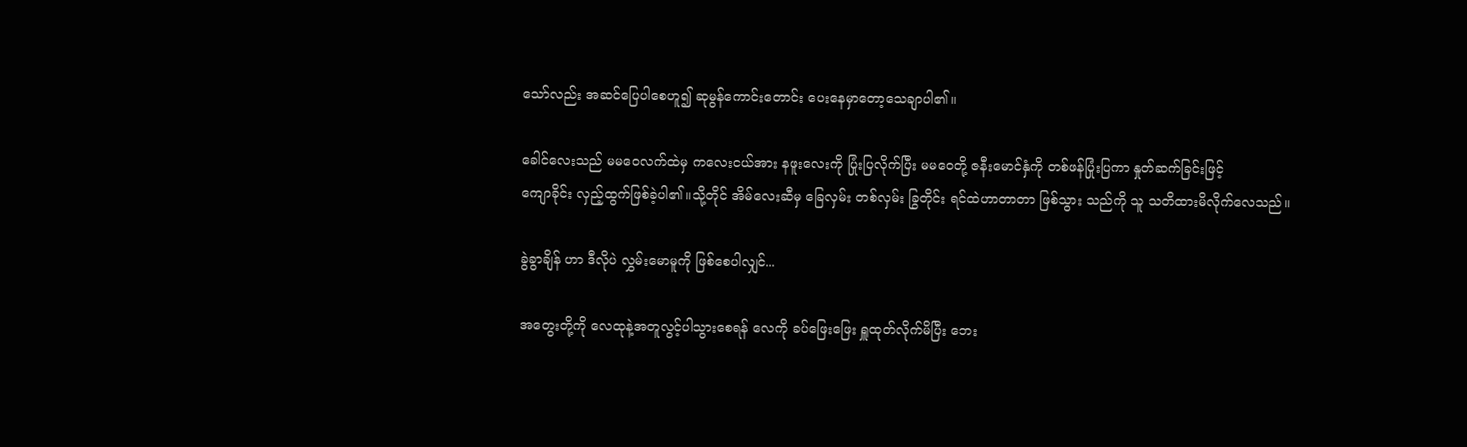သော်လည်း အဆင်ပြေပါစေဟူ၍ ဆုမွန်ကောင်းတောင်း ပေးနေမှာတော့သေချာပါ၏။

ခေါင်လေးသည် မမဝေလက်ထဲမှ ကလေးငယ်အား နဖူးလေးကို ပြုံးပြလိုက်ပြီး မမဝေတို့ ဇနီးမောင်နှံကို တစ်ဖန်ပြုံးပြကာ နှုတ်ဆက်ခြင်းဖြင့်
ကျောခိုင်း လှည့်ထွက်ဖြစ်ခဲ့ပါ၏။သို့တိုင် အိမ်လေးဆီမှ ခြေလှမ်း တစ်လှမ်း ခြွတိုင်း ရင်ထဲဟာတာတာ ဖြစ်သွား သည်ကို သူ သတိထားမိလိုက်လေသည်။

ခွဲခွာချိန် ဟာ ဒီလိုပဲ လွှမ်းမောမူကို ဖြစ်စေပါလျှင်...

အတွေးတို့ကို လေထုနဲ့အတူလွင့်ပါသွားစေရန် လေကို ခပ်ဖြေးဖြေး ရှူထုတ်လိုက်မိပြီး ဘေး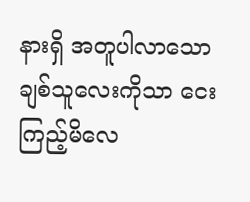နားရှိ အတူပါလာသော ချစ်သူလေးကိုသာ ငေးကြည့်မိလေ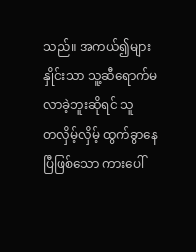သည်။ အကယ်၍များ
နှိုင်းသာ သူ့ဆီရောက်မလာခဲ့ဘူးဆိုရင် သူ
တလှိမ့်လှိမ့် ထွက်ခွာနေပြီဖြစ်သော ကားပေါ်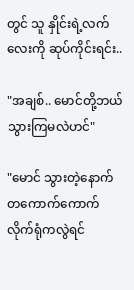တွင် သူ နှိုင်းရဲ့လက်လေးကို ဆုပ်ကိုင်းရင်း..

"အချစ်.. မောင်တို့ဘယ်သွားကြမလဲဟင်"

"မောင် သွားတဲ့နောက် တကောက်ကောက်လိုက်ရုံကလွဲရင်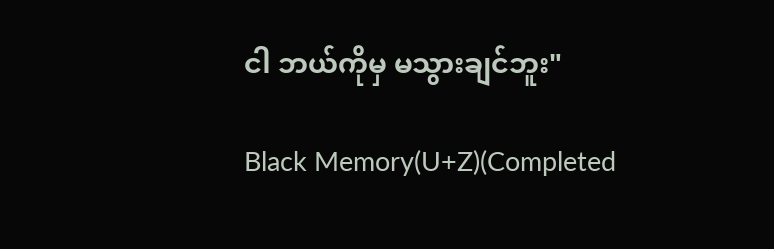ငါ ဘယ်ကိုမှ မသွားချင်ဘူး"

Black Memory(U+Z)(Completed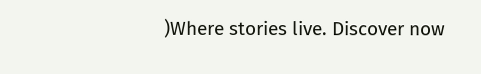)Where stories live. Discover now